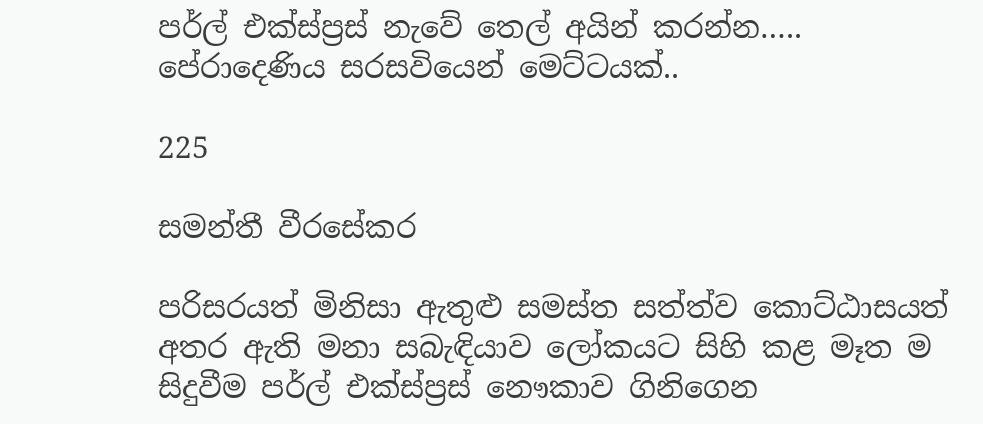පර්ල් එක්ස්ප්‍රස් නැවේ තෙල් අයින් කරන්න….. පේරාදෙණිය සරසවියෙන් මෙට්ටයක්..

225

සමන්තී වීරසේකර

පරිසරයත් මිනිසා ඇතුළු සමස්ත සත්ත්ව කොට්ඨාසයත් අතර ඇති මනා සබැඳියාව ලෝකයට සිහි කළ මෑත ම සිදුවීම පර්ල් එක්ස්ප්‍රස් නෞකාව ගිනිගෙන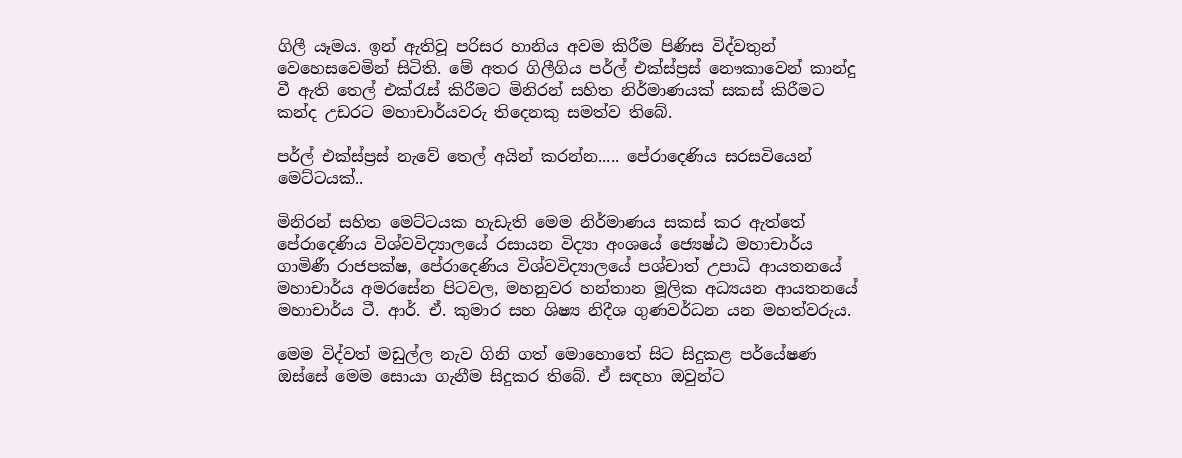ගිලී යෑමය. ඉන් ඇතිවූ පරිසර හානිය අවම කිරීම පිණිස විද්වතුන් වෙහෙසවෙමින් සිටිති. මේ අතර ගිලීගිය පර්ල් එක්ස්ප්‍රස් නෞකාවෙන් කාන්දු වී ඇති තෙල් එක්රැස් කිරීමට මිනිරන් සහිත නිර්මාණයක් සකස් කිරීමට කන්ද උඩරට මහාචාර්යවරු තිදෙනකු සමත්ව තිබේ.

පර්ල් එක්ස්ප්‍රස් නැවේ තෙල් අයින් කරන්න..... පේරාදෙණිය සරසවියෙන් මෙට්ටයක්..

මිනිරන් සහිත මෙට්ටයක හැඩැති මෙම නිර්මාණය සකස් කර ඇත්තේ පේරාදෙණිය විශ්වවිද්‍යාලයේ රසායන විද්‍යා අංශයේ ජ්‍යෙෂ්ඨ මහාචාර්ය ගාමිණී රාජපක්ෂ, පේරාදෙණිය විශ්වවිද්‍යාලයේ පශ්චාත් උපාධි ආයතනයේ මහාචාර්ය අමරසේන පිටවල, මහනුවර හන්තාන මූලික අධ්‍යයන ආයතනයේ මහාචාර්ය ටී. ආර්. ඒ. කුමාර සහ ශිෂ්‍ය නිදීශ ගුණවර්ධන යන මහත්වරුය.

මෙම විද්වත් මඩුල්ල නැව ගිනි ගත් මොහොතේ සිට සිදුකළ පර්යේෂණ ඔස්සේ මෙම සොයා ගැනීම සිදුකර තිබේ. ඒ සඳහා ඔවුන්ට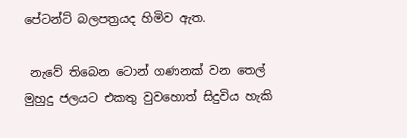පේටන්ට් බලපත්‍රයද හිමිව ඇත.

 නැවේ තිබෙන ටොන් ගණනක් වන තෙල් මුහුදු ජලයට එකතු වුවහොත් සිදුවිය හැකි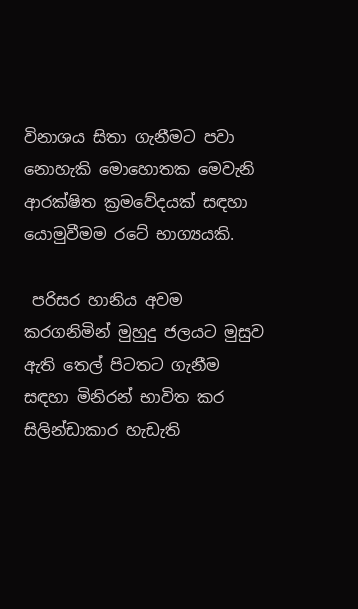විනාශය සිතා ගැනීමට පවා නොහැකි මොහොතක මෙවැනි ආරක්ෂිත ක්‍රමවේදයක් සඳහා යොමුවීමම රටේ භාග්‍යයකි.

 පරිසර හානිය අවම කරගනිමින් මුහුදු ජලයට මුසුව ඇති තෙල් පිටතට ගැනීම සඳහා මිනිරන් භාවිත කර සිලින්ඩාකාර හැඩැති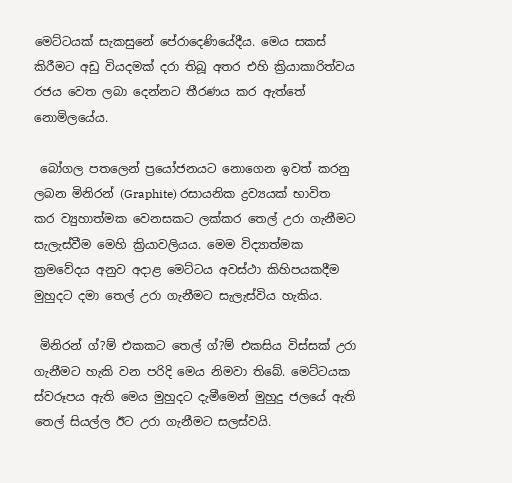මෙට්ටයක් සැකසුනේ පේරාදෙණියේදීය. මෙය සකස් කිරීමට අඩු වියදමක් දරා තිබූ අතර එහි ක්‍රියාකාරිත්වය රජය වෙත ලබා දෙන්නට තීරණය කර ඇත්තේ නොමිලයේය.

 බෝගල පතලෙන් ප්‍රයෝජනයට නොගෙන ඉවත් කරනු ලබන මිනිරන් (Graphite) රසායනික ද්‍රව්‍යයක් භාවිත කර ව්‍යුහාත්මක වෙනසකට ලක්කර තෙල් උරා ගැනීමට සැලැස්වීම මෙහි ක්‍රියාවලියය. මෙම විද්‍යාත්මක ක්‍රමවේදය අනුව අදාළ මෙට්ටය අවස්ථා කිහිපයකදීම මුහුදට දමා තෙල් උරා ගැනීමට සැලැස්විය හැකිය.

 මිනිරන් ග්?ම් එකකට තෙල් ග්?ම් එකසිය විස්සක් උරා ගැනීමට හැකි වන පරිදි මෙය නිමවා තිබේ. මෙට්ටයක ස්වරූපය ඇති මෙය මුහුදට දැමීමෙන් මුහුදු ජලයේ ඇති තෙල් සියල්ල ඊට උරා ගැනීමට සලස්වයි.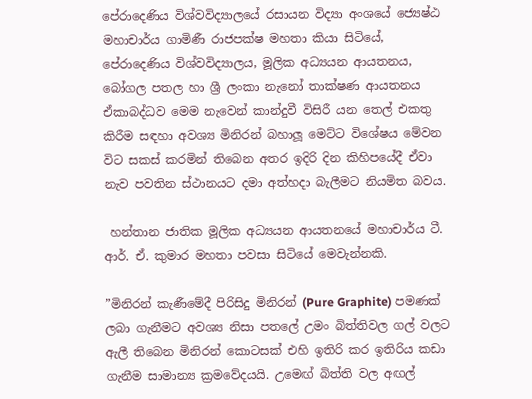පේරාදෙණිය විශ්වවිද්‍යාලයේ රසායන විද්‍යා අංශයේ ජ්‍යෙෂ්ඨ මහාචාර්ය ගාමිණී රාජපක්ෂ මහතා කියා සිටියේ, පේරාදෙණිය විශ්වවිද්‍යාලය, මූලික අධ්‍යයන ආයතනය, බෝගල පතල හා ශ්‍රී ලංකා නැනෝ තාක්ෂණ ආයතනය ඒකාබද්ධව මෙම නැවෙන් කාන්දුවී විසිරී යන තෙල් එකතු කිරීම සඳහා අවශ්‍ය මිනිරන් බහාලූ මෙට්ට විශේෂය මේවන විට සකස් කරමින් තිබෙන අතර ඉදිරි දින කිහිපයේදී ඒවා නැව පවතින ස්ථානයට දමා අත්හදා බැලීමට නියමිත බවය.

 හන්තාන ජාතික මූලික අධ්‍යයන ආයතනයේ මහාචාර්ය ටී. ආර්. ඒ. කුමාර මහතා පවසා සිටියේ මෙවැන්නකි.

”මිනිරන් කැණීමේදී පිරිසිදු මිනිරන් (Pure Graphite) පමණක් ලබා ගැනීමට අවශ්‍ය නිසා පතලේ උමං බිත්තිවල ගල් වලට ඇලී තිබෙන මිනිරන් කොටසක් එහි ඉතිරි කර ඉතිරිය කඩා ගැනීම සාමාන්‍ය ක්‍රමවේදයයි. උමෙඟ් බිත්ති වල අඟල්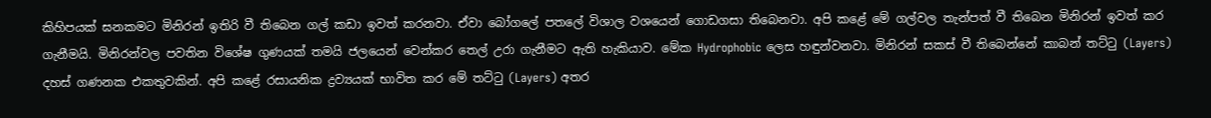කිහිපයක් ඝනකමට මිනිරන් ඉතිරි වී තිබෙන ගල් කඩා ඉවත් කරනවා. ඒවා බෝගලේ පතලේ විශාල වශයෙන් ගොඩගසා තිබෙනවා. අපි කළේ මේ ගල්වල තැන්පත් වී තිබෙන මිනිරන් ඉවත් කර ගැනීමයි. මිනිරන්වල පවතින විශේෂ ගුණයක් තමයි ජලයෙන් වෙන්කර තෙල් උරා ගැනීමට ඇති හැකියාව. මේක Hydrophobic ලෙස හඳුන්වනවා. මිනිරන් සකස් වී තිබෙන්නේ කාබන් තට්ටු (Layers) දහස් ගණනක එකතුවකින්. අපි කළේ රසායනික ද්‍රව්‍යයක් භාවිත කර මේ තට්ටු (Layers) අතර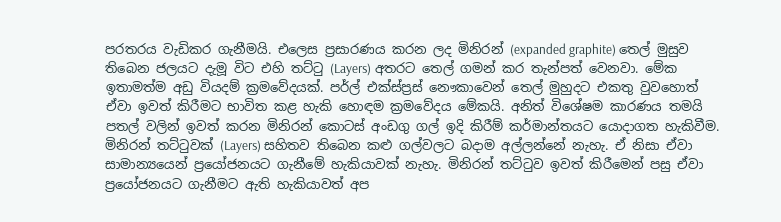පරතරය වැඩිකර ගැනීමයි. එලෙස ප්‍රසාරණය කරන ලද මිනිරන් (expanded graphite) තෙල් මුසුව තිබෙන ජලයට දැමූ විට එහි තට්ටු (Layers) අතරට තෙල් ගමන් කර තැන්පත් වෙනවා. මේක ඉතාමත්ම අඩු වියදම් ක්‍රමවේදයක්. පර්ල් එක්ස්ප්‍රස් නෞකාවෙන් තෙල් මුහුදට එකතු වුවහොත් ඒවා ඉවත් කිරීමට භාවිත කළ හැකි හොඳම ක්‍රමවේදය මේකයි. අනිත් විශේෂම කාරණය තමයි පතල් වලින් ඉවත් කරන මිනිරන් කොටස් අංඩගු ගල් ඉදි කිරීම් කර්මාන්තයට යොදාගත හැකිවීම. මිනිරන් තට්ටුවක් (Layers) සහිතව තිබෙන කළු ගල්වලට බදාම අල්ලන්නේ නැහැ. ඒ නිසා ඒවා සාමාන්‍යයෙන් ප්‍රයෝජනයට ගැනීමේ හැකියාවක් නැහැ. මිනිරන් තට්ටුව ඉවත් කිරීමෙන් පසු ඒවා ප්‍රයෝජනයට ගැනීමට ඇති හැකියාවත් අප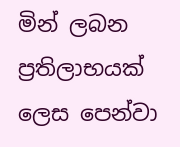මින් ලබන ප්‍රතිලාභයක් ලෙස පෙන්වා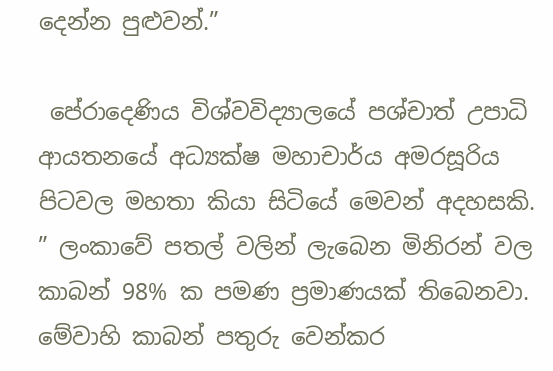දෙන්න පුළුවන්.”

 පේරාදෙණිය විශ්වවිද්‍යාලයේ පශ්චාත් උපාධි ආයතනයේ අධ්‍යක්ෂ මහාචාර්ය අමරසූරිය පිටවල මහතා කියා සිටියේ මෙවන් අදහසකි. ” ලංකාවේ පතල් වලින් ලැබෙන මිනිරන් වල කාබන් 98% ක පමණ ප්‍රමාණයක් තිබෙනවා. මේවාහි කාබන් පතුරු වෙන්කර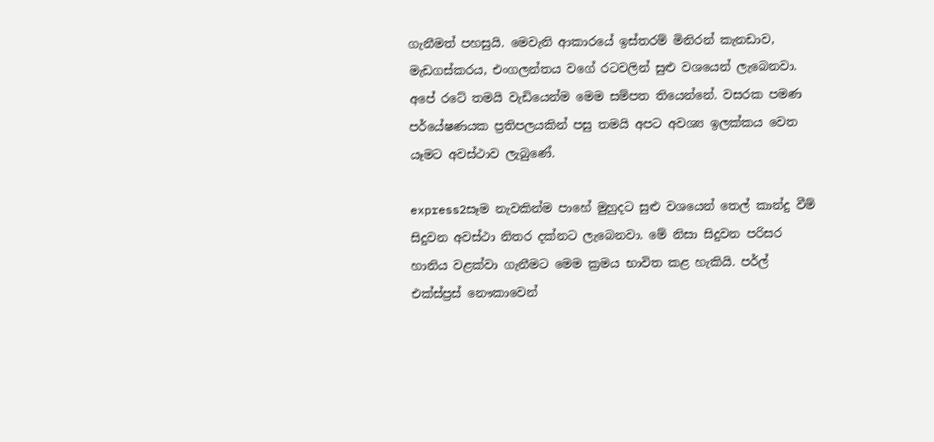ගැනීමත් පහසුයි. මෙවැනි ආකාරයේ ඉස්තරම් මිනිරන් කැනඩාව, මැඩගස්කරය, එංගලන්තය වගේ රටවලින් සුළු වශයෙන් ලැබෙනවා. අපේ රටේ තමයි වැඩියෙන්ම මෙම සම්පත තියෙන්නේ. වසරක පමණ පර්යේෂණයක ප්‍රතිපලයකින් පසු තමයි අපට අවශ්‍ය ඉලක්කය වෙත යෑමට අවස්ථාව ලැබුණේ.

express2සෑම නැවකින්ම පාහේ මුහුදට සුළු වශයෙන් තෙල් කාන්දු වීම් සිදුවන අවස්ථා නිතර දක්නට ලැබෙනවා. මේ නිසා සිදුවන පරිසර හානිය වළක්වා ගැනීමට මෙම ක්‍රමය භාවිත කළ හැකියි. පර්ල් එක්ස්ප්‍රස් නෞකාවෙන්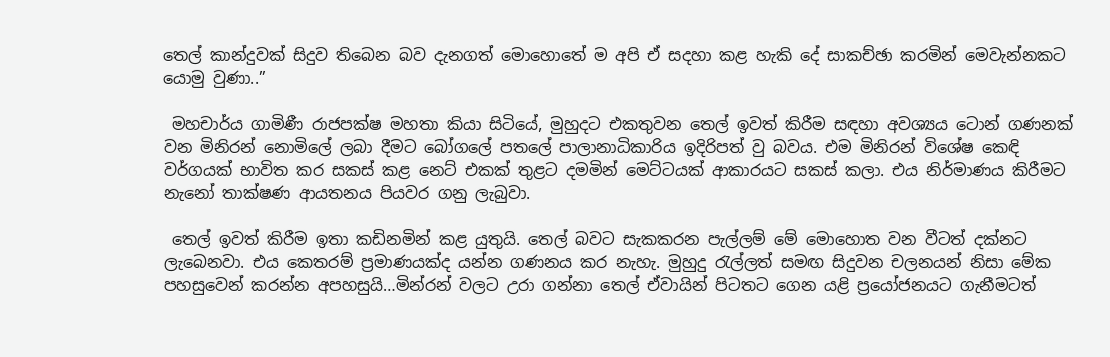තෙල් කාන්දුවක් සිදුව තිබෙන බව දැනගත් මොහොතේ ම අපි ඒ සදහා කළ හැකි දේ සාකච්ඡා කරමින් මෙවැන්නකට යොමු වුණා..”

 මහචාර්ය ගාමිණී රාජපක්ෂ මහතා කියා සිටියේ, මුහුදට එකතුවන තෙල් ඉවත් කිරීම සඳහා අවශ්‍යය ටොන් ගණනක් වන මිනිරන් නොමිලේ ලබා දීමට බෝගලේ පතලේ පාලානාධිකාරිය ඉදිරිපත් වු බවය. එම මිනිරන් විශේෂ කෙඳි වර්ගයක් භාවිත කර සකස් කළ නෙට් එකක් තුළට දමමින් මෙට්ටයක් ආකාරයට සකස් කලා. එය නිර්මාණය කිරීමට නැනෝ තාක්ෂණ ආයතනය පියවර ගනු ලැබුවා.

 තෙල් ඉවත් කිරීම ඉතා කඩිනමින් කළ යුතුයි. තෙල් බවට සැකකරන පැල්ලම් මේ මොහොත වන වීටත් දක්නට ලැබෙනවා. එය කෙතරම් ප්‍රමාණයක්ද යන්න ගණනය කර නැහැ. මුහුදු රැල්ලත් සමඟ සිදුවන චලනයන් නිසා මේක පහසුවෙන් කරන්න අපහසුයි…මින්රන් වලට උරා ගන්නා තෙල් ඒවායින් පිටතට ගෙන යළි ප්‍රයෝජනයට ගැනීමටත්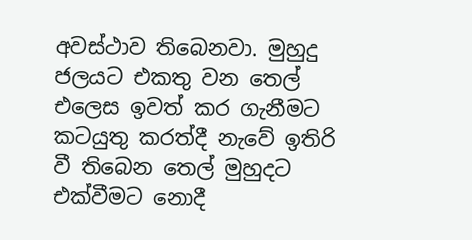අවස්ථාව තිබෙනවා. මුහුදු ජලයට එකතු වන තෙල් එලෙස ඉවත් කර ගැනීමට කටයුතු කරත්දී නැවේ ඉතිරි වී තිබෙන තෙල් මුහුදට එක්වීමට නොදී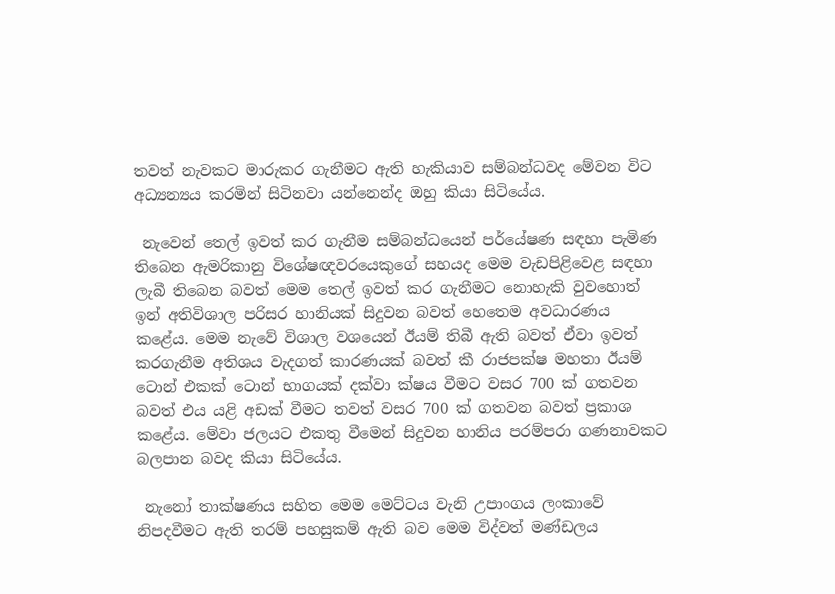තවත් නැවකට මාරුකර ගැනීමට ඇති හැකියාව සම්බන්ධවද මේවන විට අධ්‍යන්‍යය කරමින් සිටිනවා යන්නෙන්ද ඔහු කියා සිටියේය.

 නැවෙන් තෙල් ඉවත් කර ගැනීම සම්බන්ධයෙන් පර්යේෂණ සඳහා පැමිණ තිබෙන ඇමරිකානු විශේෂඥවරයෙකුගේ සහයද මෙම වැඩපිළිවෙළ සඳහා ලැබී තිබෙන බවත් මෙම තෙල් ඉවත් කර ගැනීමට නොහැකි වුවහොත් ඉන් අතිවිශාල පරිසර හානියක් සිදුවන බවත් හෙතෙම අවධාරණය කළේය. මෙම නැවේ විශාල වශයෙන් ඊයම් තිබී ඇති බවත් ඒවා ඉවත් කරගැනීම අතිශය වැදගත් කාරණයක් බවත් කී රාජපක්ෂ මහතා ඊයම් ටොන් එකක් ටොන් භාගයක් දක්වා ක්ෂය වීමට වසර 700 ක් ගතවන බවත් එය යළි අඩක් වීමට තවත් වසර 700 ක් ගතවන බවත් ප්‍රකාශ කළේය. මේවා ජලයට එකතු වීමෙන් සිදුවන හානිය පරම්පරා ගණනාවකට බලපාන බවද කියා සිටියේය.

 නැනෝ තාක්ෂණය සහිත මෙම මෙට්ටය වැනි උපාංගය ලංකාවේ නිපදවීමට ඇති තරම් පහසුකම් ඇති බව මෙම විද්වත් මණ්ඩලය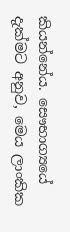කියන්නේය. සෞභාග්‍යයේ දැක්මට අනුව, මෙය ලාංකික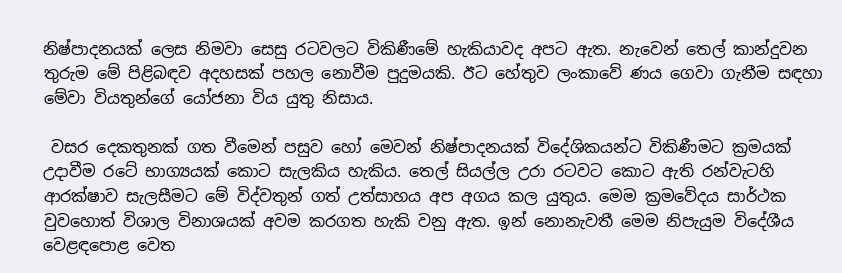නිෂ්පාදනයක් ලෙස නිමවා සෙසු රටවලට විකිණීමේ හැකියාවද අපට ඇත. නැවෙන් තෙල් කාන්දුවන තුරුම මේ පිළිබඳව අදහසක් පහල නොවීම පුදුමයකි. ඊට හේතුව ලංකාවේ ණය ගෙවා ගැනීම සඳහා මේවා වියතුන්ගේ යෝජනා විය යුතු නිසාය.

 වසර දෙකතුනක් ගත වීමෙන් පසුව හෝ මෙවන් නිෂ්පාදනයක් විදේශිකයන්ට විකිණීමට ක්‍රමයක් උදාවීම රටේ භාග්‍යයක් කොට සැලකිය හැකිය. තෙල් සියල්ල උරා රටවට කොට ඇති රන්වැටහි ආරක්ෂාව සැලසීමට මේ විද්වතුන් ගත් උත්සාහය අප අගය කල යුතුය. මෙම ක්‍රමවේදය සාර්ථක වුවහොත් විශාල විනාශයක් අවම කරගත හැකි වනු ඇත. ඉන් නොනැවතී මෙම නිපැයුම විදේශීය වෙළඳපොළ වෙත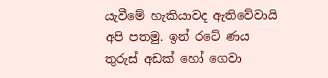යැවීමේ හැකියාවද ඇතිවේවායි අපි පතමු. ඉන් රටේ ණය තුරුස් අඩක් හෝ ගෙවා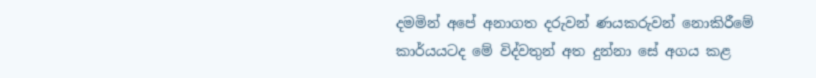දමමින් අපේ අනාගත දරුවන් ණයකරුවන් නොකිරීමේ කාර්යයටද මේ විද්වතුන් අත දුන්නා සේ අගය කළ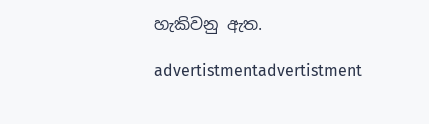හැකිවනු ඇත.

advertistmentadvertistment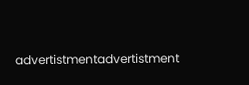advertistmentadvertistment